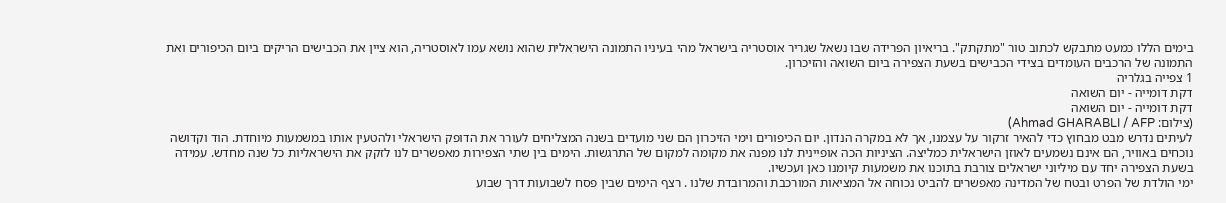בימים הללו כמעט מתבקש לכתוב טור "מתקתק". בריאיון הפרידה שבו נשאל שגריר אוסטריה בישראל מהי בעיניו התמונה הישראלית שהוא נושא עמו לאוסטריה, הוא ציין את הכבישים הריקים ביום הכיפורים ואת התמונה של הרכבים העומדים בצידי הכבישים בשעת הצפירה ביום השואה והזיכרון.
1 צפייה בגלריה
דקת דומייה - יום השואה
דקת דומייה - יום השואה
(צילום: Ahmad GHARABLI / AFP)
לעיתים נדרש מבט מבחוץ כדי להאיר זרקור על עצמנו, אך לא במקרה הנדון. יום הכיפורים וימי הזיכרון הם שני מועדים בשנה המצליחים לעורר את הדופק הישראלי ולהטעין אותו במשמעות מיוחדת. הוד וקדושה נוכחים באוויר, הם אינם נשמעים לאוזן הישראלית כמליצה. הציניות הכה אופיינית לנו מפנה את מקומה למקום של התרגשות. הימים בין שתי הצפירות מאפשרים לנו לזקק את הישראליות כל שנה מחדש. עמידה בשעת הצפירה יחד עם מיליוני ישראלים צורבת בתוכנו את משמעות קיומנו כאן ועכשיו.
ימי הולדת של הפרט ובטח של המדינה מאפשרים להביט נכוחה אל המציאות המורכבת והמרובדת שלנו . רצף הימים שבין פסח לשבועות דרך שבוע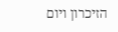הזיכרון ויום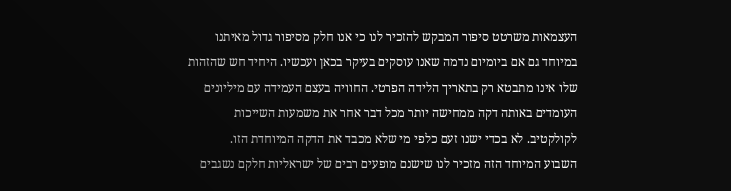העצמאות משרטט סיפור המבקש להזכיר לנו כי אנו חלק מסיפור גדול מאיתנו במיוחד גם אם ביומיום נדמה שאנו עוסקים בעיקר בכאן ועכשיו. היחיד חש שהזהות שלו אינו מתבטא רק בתאריך הלידה הפרטי. החוויה בעצם העמידה עם מיליונים העומדים באותה דקה ממחישה יותר מכל דבר אחר את משמעות השייכות לקולקטיב. לא בכדי ישנו זעם כלפי מי שלא מכבד את הדקה המיוחדת הזו.
השבוע המיוחד הזה מזכיר לנו שישנם מופעים רבים של ישראליות חלקם נשגבים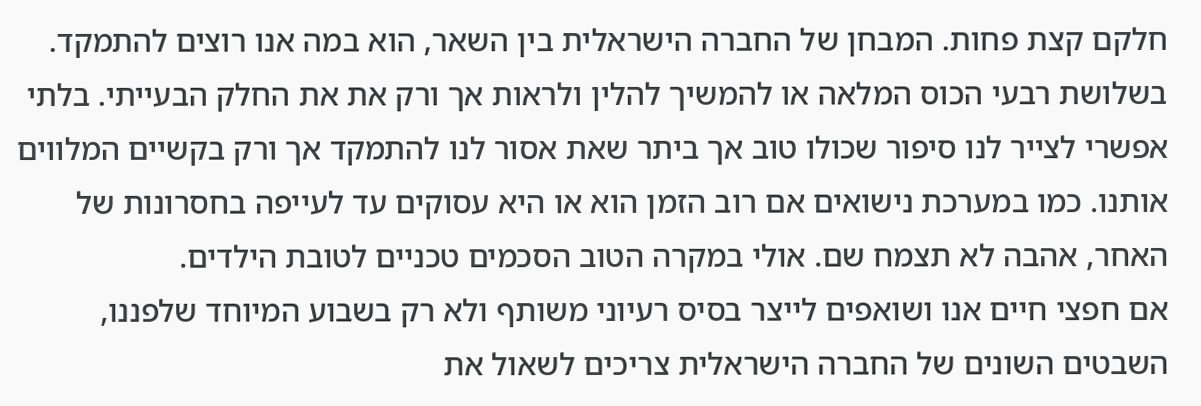חלקם קצת פחות. המבחן של החברה הישראלית בין השאר, הוא במה אנו רוצים להתמקד. בשלושת רבעי הכוס המלאה או להמשיך להלין ולראות אך ורק את את החלק הבעייתי. בלתי אפשרי לצייר לנו סיפור שכולו טוב אך ביתר שאת אסור לנו להתמקד אך ורק בקשיים המלווים אותנו. כמו במערכת נישואים אם רוב הזמן הוא או היא עסוקים עד לעייפה בחסרונות של האחר, אהבה לא תצמח שם. אולי במקרה הטוב הסכמים טכניים לטובת הילדים.
אם חפצי חיים אנו ושואפים לייצר בסיס רעיוני משותף ולא רק בשבוע המיוחד שלפננו, השבטים השונים של החברה הישראלית צריכים לשאול את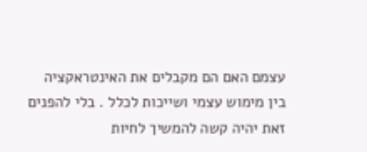עצמם האם הם מקבלים את האינטראקציה בין מימוש עצמי ושייכות לכלל . בלי להפנים זאת יהיה קשה להמשיך לחיות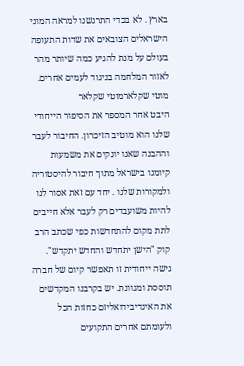בארץ . לא בכדי התרגשנו למראה המוני הישראלים הצובאים את שדות התעופה בעולם על מנת להגיע כמה שיותר מהר לאזור המלחמה בניגוד לעמים אחרים.
מוטי שקלארמוטי שקלאר
היבט אחר המספר את הסיפור הייחודי שלנו הוא מוטיב הזיכרון. החיבור לעבר וההבנה שאנו יונקים את משמעות קיומנו בישראל מתוך חיבור להיסטוריה ולמקורות שלנו . יחד עם זאת אסור לנו להיות משועבדים רק לעבר אלא חייבים לתת מקום להתחדשות כפי שכתב הרב קוק "הישן יתחדש והחדש יתקדש". גישה ייחודית זו תאפשר קיום של חברה תוססת ומגוונת. יש בקרבנו המקדשים את האינדיבידואליזם כחזות הכל ולעומתם אחרים התקועים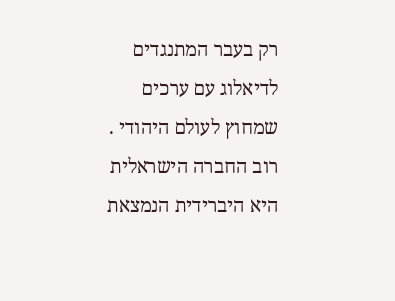רק בעבר המתנגדים לדיאלוג עם ערכים שמחוץ לעולם היהודי . רוב החברה הישראלית היא היברידית הנמצאת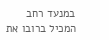במנעד רחב המכיל ברובו את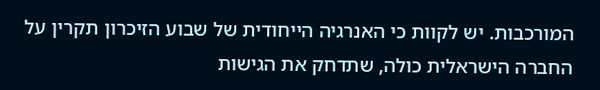המורכבות. יש לקוות כי האנרגיה הייחודית של שבוע הזיכרון תקרין על החברה הישראלית כולה, שתדחק את הגישות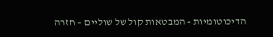הדיכוטומיות - המבטאות קול של שוליים – חזרה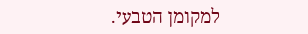למקומן הטבעי.